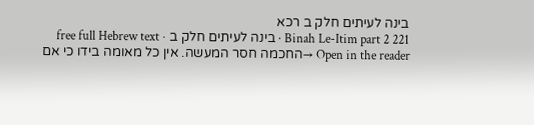בינה לעיתים חלק ב רכא
Binah Le-Itim part 2 221 · בינה לעיתים חלק ב · free full Hebrew text
Open in the reader →החכמה חסר המעשה. אין כל מאומה בידו כי אם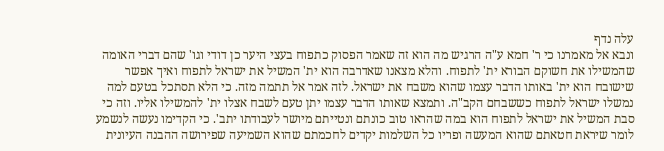עלה נדף
ונבא אל מאמרנו כי ר' חמא ע"ה הרגיש מה הוא זה שאמר הפסוק כתפוח בעצי היער כן דודי וגו' שהם דברי האומה שהמשילו את חשוקם הבורא ית' לתפוח. והלא מצאנו שאדרבה הוא ית' המשיל את ישראל לתפוח ואיך אפשר שישובח הוא ית' באותו הדבר עצמו שהוא משבח את ישראל. לזה אמר אל תתמה מזה. כי הלא תסתכל בטעם למה נמשלו ישראל לתפוח כששבחם הקב"ה. ותמצא שאותו הדבר עצמו יתן טעם לשבח אצלו ית' להמשילו אליו. וזה כי סבת המשיל את ישראל לתפוח הוא במה שהראו טוב כונתם ונטייתם מיושר לעבודתו יתב'. כי הקדימו נעשה לנשמע לומר שיראת חטאתם שהוא המעשה ופריו כל השלמות יקדים לחכמתם שהוא השמיעה שפירושה ההבנה העיונית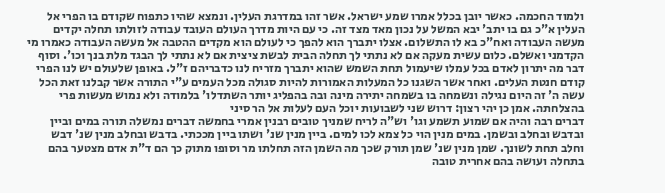ולמוד החכמה. כאשר יובן בכלל אמרו שמע ישראל. אשר זהו במדרגת העלין. ונמצא שהיו כתפוח שקודם בו הפרי אל העלין א"כ גם בו יתב' יבא המשל על נכון מאד מצד זה. כי עם היות מדרך העולם העובד עבודה לזולתו תחלה יקדים מעשה העבודה ואח"כ בא לו התשלום. אצלו יתברך הוא להפך כי לעולם הוא מקדים ההטבה אל מעשה העבודה כאמרו מי הקדמני ואשלם. כלום עשית מעקה אם לא נתתי לך תחלה הבית לבשת ציצית אם לא נתתי לך הבגד מלת בנך וכו'. וסוף דבר מה יתרון לאדם בכל עמלו שיעמול תחת השמש שהוא יתברך מזריח לנו כדבריהם ז"ל. באופן שלעולם יש לנו הפרי קודם חנטת העלים. ואחר אשר השגנו כל המעלות האמורות להיות סגולה מכל העמים ע"י התורה אשר קבלנו זאת הכל עשה ה' זה היום נגילה ונשמחה בו בשמחה יתירה מינה ובה בהפליג יותר השתדלו' בלמודה ולא נמוש מעשות פרי בהצלחתה. אמן כן יהי רצון: דרוש שני לשבועות יוכל העם לעלות אל הר סיני
דברים רבה והיה אם שמוע תשמע וגו' וש"ה לריח שמניך טובים רבנין אמרי בחמשה דברים נמשלה תורה במים וביין ובדבש ובחלב ובשמן. במים מנין הוי כל צמא לכו למים. ביין מנין שנ' ושתו ביין מככתי. בדבש ובחלב מנין שנ' דבש וחלב תחת לשונך. שמן מנין שנ' שמן תורק שכך מה השמן הזה תחלתו מר וסופו מתוק כך הם ד"ת אדם מצטער בהם בתחלה ועושה בהם אחרית טובה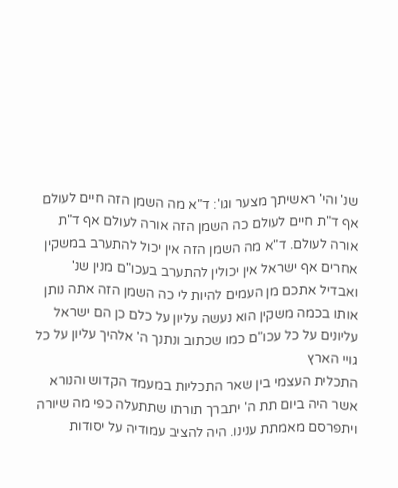שנ' והי' ראשיתך מצער וגו': ד"א מה השמן הזה חיים לעולם אף ד"ת חיים לעולם כה השמן הזה אורה לעולם אף ד"ת אורה לעולם. ד"א מה השמן הזה אין יכול להתערב במשקין אחרים אף ישראל אין יכולין להתערב בעכו"ם מנין שנ' ואבדיל אתכם מן העמים להיות לי כה השמן הזה אתה נותן אותו בכמה משקין הוא נעשה עליון על כלם כן הם ישראל עליונים על כל עכו"ם כמו שכתוב ונתנך ה' אלהיך עליון על כל גויי הארץ
התכלית העצמי בין שאר התכליות במעמד הקדוש והנורא אשר היה ביום תת ה' יתברך תורתו שתתעלה כפי מה שיורה ויתפרסם מאמתת ענינו. היה להציב עמודיה על יסודות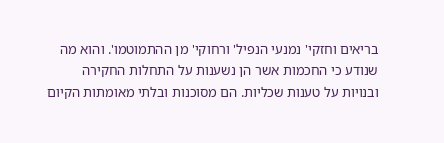בריאים וחזקי' נמנעי הנפיל' ורחוקי' מן ההתמוטמו'. והוא מה שנודע כי החכמות אשר הן נשענות על התחלות החקירה ובנויות על טענות שכליות. הם מסוכנות ובלתי מאומתות הקיום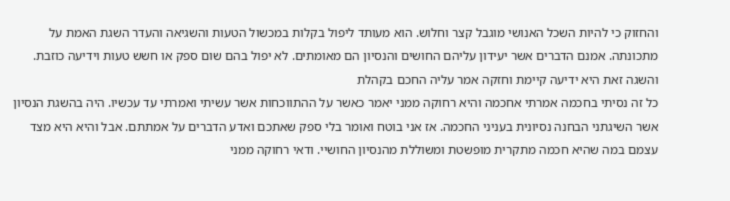והחזוק כי להיות השכל האנושי מוגבל קצר וחלוש. הוא מעותד ליפול בקלות במכשול הטעות והשגיאה והעדר השגת האמת על מתכונתה. אמנם הדברים אשר יעידון עליהם החושים והנסיון הם מאומתים. לא יפול בהם שום ספק או חשש טעות וידיעה כוזבת. והשגה זאת היא ידיעה קיימת וחזקה אמר עליה החכם בקהלת
כל זה נסיתי בחכמה אמרתי אחכמה והיא רחוקה ממני יאמר כאשר על ההתווכחות אשר עשיתי ואמרתי עד עכשיו. היה בהשגת הנסיון אשר השיגתני הבחנה נסיונית בעניני החכמה. אז אני בוטח ואומר בלי ספק שאתכם ואדע הדברים על אמתתם. אבל והיא היא מצד עצמם במה שהיא חכמה מתקרית מופשטת ומשוללת מהנסיון החושיי. ודאי רחוקה ממני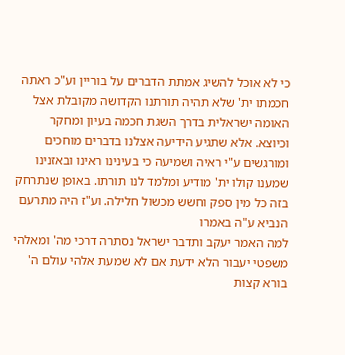כי לא אוכל להשיג אמתת הדברים על בוריין וע"כ ראתה חכמתו ית' שלא תהיה תורתנו הקדושה מקובלת אצל האומה ישראלית בדרך השגת חכמה בעיון ומחקר וכיוצא. אלא שתגיע הידיעה אצלנו בדברים מוחכים ומורגשים ע"י ראיה ושמיעה כי בעינינו ראינו ובאזנינו שמענו קולו ית' מודיע ומלמד לנו תורתו. באופן שנתרחק בזה כל מין ספק וחשש מכשול חלילה. וע"ז היה מתרעם הנביא ע"ה באמרו
למה האמר יעקב ותדבר ישראל נסתרה דרכי מה' ומאלהי משפטי יעבור הלא ידעת אם לא שמעת אלהי עולם ה' בורא קצות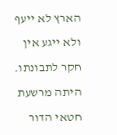הארץ לא ייעף ולא ייגע אין חקר לתבונתו. היתה מרשעת חטאי הדור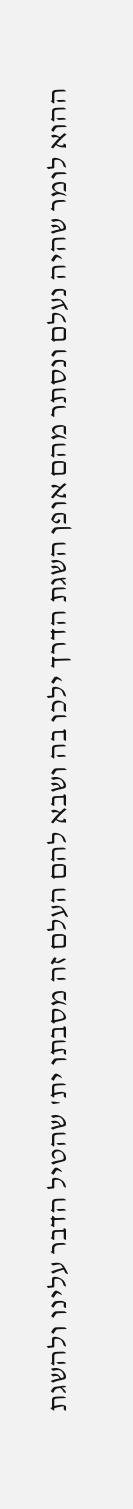ההוא לומר שהיה נעלם ונסתר מהם אופן השגת הדרך ילכו בה ושבא להם העלם זה מסבתו ית' שהטיל הדבר עלינו ולהשגת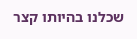שכלנו בהיותו קצר